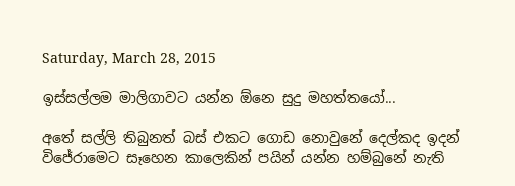Saturday, March 28, 2015

ඉස්සල්ලම මාලිගාවට යන්න ඕනෙ සුදු මහත්තයෝ...

අතේ සල්ලි තිබුනත් බස් එකට ගොඩ නොවුනේ දෙල්කද ඉදන් විජේරාමෙට සෑහෙන කාලෙකින් පයින් යන්න හම්බුනේ නැති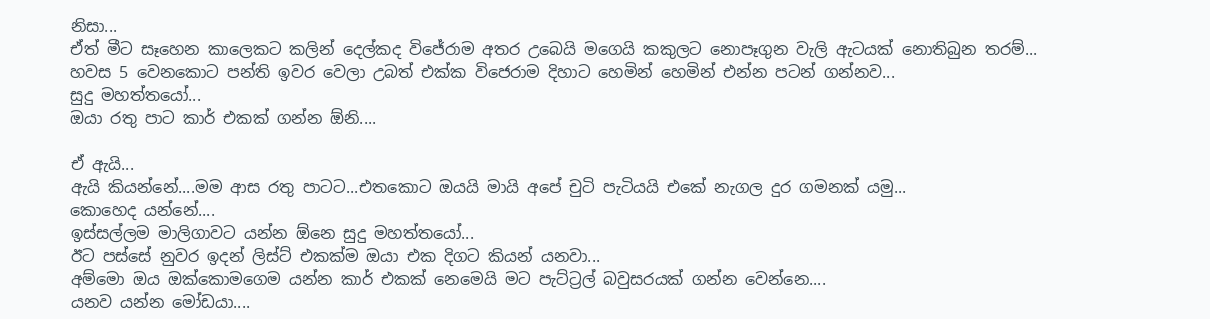නිසා...
ඒත් මීට සෑහෙන කාලෙකට කලින් දෙල්කද විජේරාම අතර උබෙයි මගෙයි කකුලට නොපෑගුන වැලි ඇටයක් නොතිබුන තරම්...
හවස 5 වෙනකොට පන්ති ඉවර වෙලා උබත් එක්ක විජෙරාම දිහාට හෙමින් හෙමින් එන්න පටන් ගන්නව...
සුදු මහත්තයෝ...
ඔයා රතු පාට කාර් එකක් ගන්න ඕනි....

ඒ ඇයි...
ඇයි කියන්නේ....මම ආස රතු පාටට...එතකොට ඔයයි මායි අපේ චුටි පැටියයි එකේ නැගල දුර ගමනක් යමු...
කොහෙද යන්නේ....
ඉස්සල්ලම මාලිගාවට යන්න ඕනෙ සුදු මහත්තයෝ...
ඊට පස්සේ නුවර ඉදන් ලිස්ට් එකක්ම ඔයා එක දිගට කියන් යනවා...
අම්මො ඔය ඔක්කොමගෙම යන්න කාර් එකක් නෙමෙයි මට පැට්ට්‍රල් බවුසරයක් ගන්න වෙන්නෙ....
යනව යන්න මෝඩයා....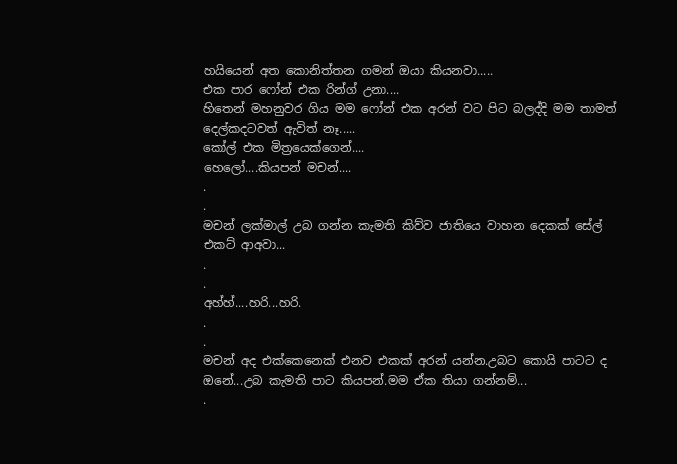හයියෙන් අත කොනිත්තන ගමන් ඔයා කියනවා.....
එක පාර ෆෝන් එක රින්ග් උනා....
හිතෙන් මහනුවර ගිය මම ෆෝන් එක අරන් වට පිට බලද්දි මම තාමත් දෙල්කදටවත් ඇවිත් නෑ.....
කෝල් එක මිත්‍රයෙක්ගෙන්....
හෙලෝ....කියපන් මචන්....
.
.
මචන් ලක්මාල් උබ ගන්න කැමති කිව්ව ජාතියෙ වාහන දෙකක් සේල් එකට් ආඅවා...
.
.
අහ්හ්....හරි...හරි.
.
.
මචන් අද එක්කෙනෙක් එනව එකක් අරන් යන්න.උබට කොයි පාටට ද ඔනේ...උබ කැමති පාට කියපන්.මම ඒක තියා ගන්නම්...
.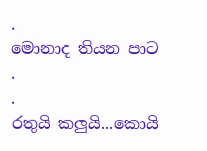.
මොනාද තියන පාට
.
.
රතුයි කලුයි...කොයි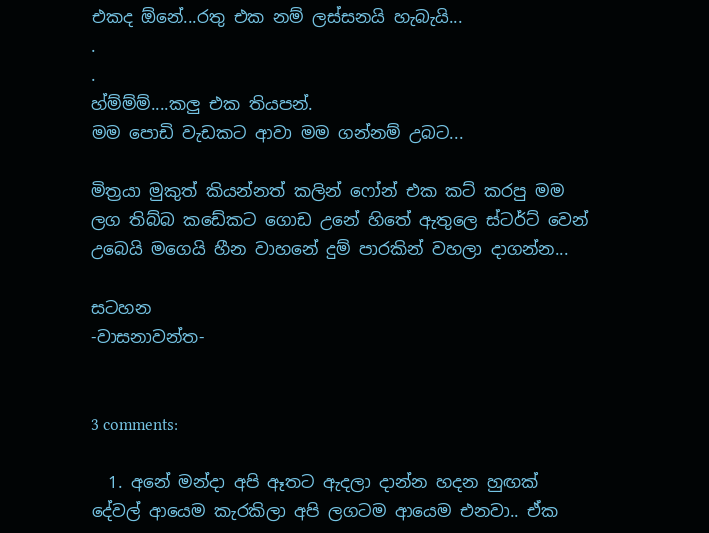එකද ඕනේ...රතු එක නම් ලස්සනයි හැබැයි...
.
.
හ්ම්ම්ම්....කලු එක තියපන්.
මම පොඩි වැඩකට ආවා මම ගන්නම් උබට...

මිත්‍රයා මුකුත් කියන්නත් කලින් ෆෝන් එක කට් කරපු මම ලග තිබ්බ කඩේකට ගොඩ උනේ හිතේ ඇතුලෙ ස්ටර්ට් වෙන් උබෙයි මගෙයි හීන වාහනේ දුම් පාරකින් වහලා දාගන්න...

සටහන
-වාසනාවන්ත-


3 comments:

  1. අනේ මන්දා අපි ඈතට ඇදලා දාන්න හදන හුඟක් දේවල් ආයෙම කැරකිලා අපි ලගටම ආයෙම එනවා.. ඒක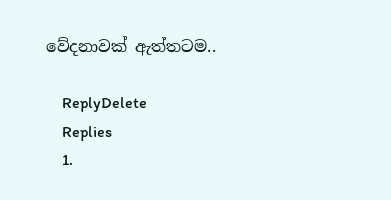වේදනාවක් ඇත්තටම..

    ReplyDelete
    Replies
    1.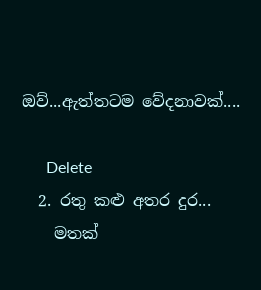ඔව්...ඇත්තටම වේදනාවක්....

      Delete
  2. රතු කළු අතර දුර...
    මතක්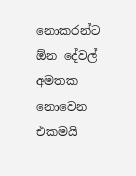නොකරන්ට ඕන දේවල් අමතක නොවෙන එකමයි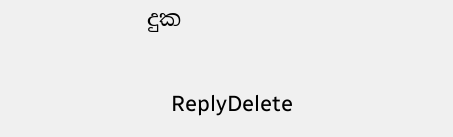දුක

    ReplyDelete